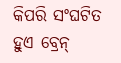କିପରି ସଂଘଟିତ ହୁଏ ବ୍ରେନ୍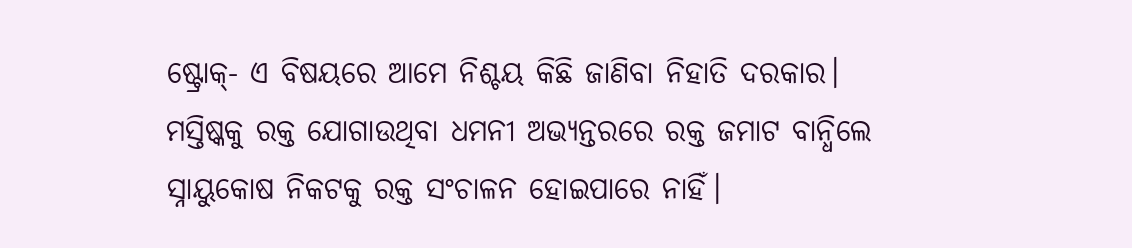ଷ୍ଟ୍ରୋକ୍- ଏ ବିଷୟରେ ଆମେ ନିଶ୍ଚୟ କିଛି ଜାଣିବା ନିହାତି ଦରକାର। ମସ୍ତିଷ୍କକୁ ରକ୍ତ ଯୋଗାଉଥିବା ଧମନୀ ଅଭ୍ୟନ୍ତରରେ ରକ୍ତ ଜମାଟ ବାନ୍ଧିଲେ ସ୍ନାୟୁକୋଷ ନିକଟକୁ ରକ୍ତ ସଂଚାଳନ ହୋଇପାରେ ନାହିଁ।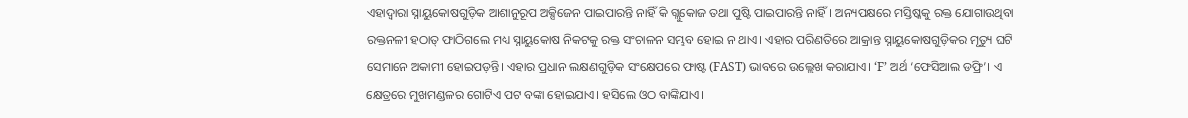ଏହାଦ୍ୱାରା ସ୍ନାୟୁକୋଷଗୁଡ଼ିକ ଆଶାନୁରୂପ ଅକ୍ସିଜେନ ପାଇପାରନ୍ତି ନାହିଁ କି ଗ୍ଲୁକୋଜ ତଥା ପୁଷ୍ଟି ପାଇପାରନ୍ତି ନାହିଁ। ଅନ୍ୟପକ୍ଷରେ ମସ୍ତିଷ୍କକୁ ରକ୍ତ ଯୋଗାଉଥିବା ରକ୍ତନଳୀ ହଠାତ୍ ଫାଠିଗଲେ ମଧ୍ୟ ସ୍ନାୟୁକୋଷ ନିକଟକୁ ରକ୍ତ ସଂଚାଳନ ସମ୍ଭବ ହୋଇ ନ ଥାଏ। ଏହାର ପରିଣତିରେ ଆକ୍ରାନ୍ତ ସ୍ନାୟୁକୋଷଗୁଡ଼ିକର ମୃତ୍ୟୁ ଘଟି ସେମାନେ ଅକାମୀ ହୋଇପଡ଼ନ୍ତି। ଏହାର ପ୍ରଧାନ ଲକ୍ଷଣଗୁଡ଼ିକ ସଂକ୍ଷେପରେ ଫାଷ୍ଟ (FAST) ଭାବରେ ଉଲ୍ଲେଖ କରାଯାଏ। ‘F’ ଅର୍ଥ ‘ଫେସିଆଲ ଡଫ୍ରି’। ଏ କ୍ଷେତ୍ରରେ ମୁଖମଣ୍ଡଳର ଗୋଟିଏ ପଟ ବଙ୍କା ହୋଇଯାଏ। ହସିଲେ ଓଠ ବାଙ୍କିଯାଏ।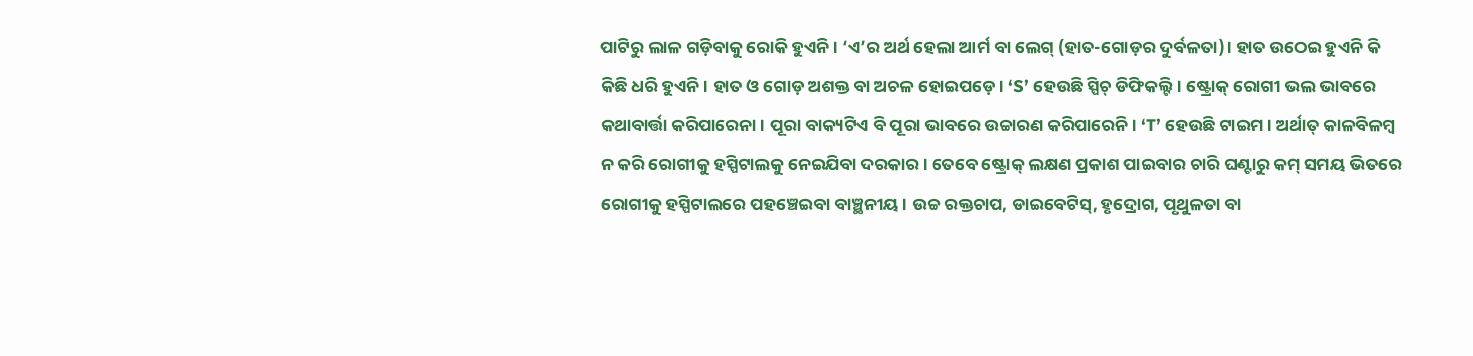ପାଟିରୁ ଲାଳ ଗଡ଼ିବାକୁ ରୋକି ହୁଏନି। ‘ଏ’ର ଅର୍ଥ ହେଲା ଆର୍ମ ବା ଲେଗ୍ (ହାତ-ଗୋଡ଼ର ଦୁର୍ବଳତା)। ହାତ ଉଠେଇ ହୁଏନି କି କିଛି ଧରି ହୁଏନି। ହାତ ଓ ଗୋଡ଼ ଅଶକ୍ତ ବା ଅଚଳ ହୋଇପଡ଼େ। ‘S’ ହେଉଛି ସ୍ପିଚ୍ ଡିଫିକଲ୍ଟି। ଷ୍ଟ୍ରୋକ୍ ରୋଗୀ ଭଲ ଭାବରେ କଥାବାର୍ତ୍ତା କରିପାରେନା। ପୂରା ବାକ୍ୟଟିଏ ବି ପୂରା ଭାବରେ ଉଚ୍ଚାରଣ କରିପାରେନି। ‘T’ ହେଉଛି ଟାଇମ। ଅର୍ଥାତ୍ କାଳବିଳମ୍ବ ନ କରି ରୋଗୀକୁ ହସ୍ପିଟାଲକୁ ନେଇଯିବା ଦରକାର। ତେବେ ଷ୍ଟ୍ରୋକ୍ ଲକ୍ଷଣ ପ୍ରକାଶ ପାଇବାର ଚାରି ଘଣ୍ଟାରୁ କମ୍ ସମୟ ଭିତରେ ରୋଗୀକୁ ହସ୍ପିଟାଲରେ ପହଞ୍ଚେଇବା ବାଞ୍ଛନୀୟ। ଉଚ୍ଚ ରକ୍ତଚାପ, ଡାଇବେଟିସ୍, ହୃଦ୍ରୋଗ, ପୃଥୁଳତା ବା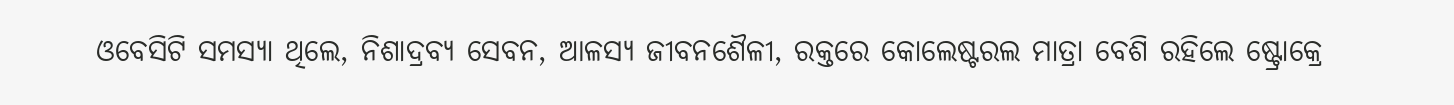ଓବେସିଟି ସମସ୍ୟା ଥିଲେ, ନିଶାଦ୍ରବ୍ୟ ସେବନ, ଆଳସ୍ୟ ଜୀବନଶୈଳୀ, ରକ୍ତରେ କୋଲେଷ୍ଟରଲ ମାତ୍ରା ବେଶି ରହିଲେ ଷ୍ଟ୍ରୋକ୍ରେ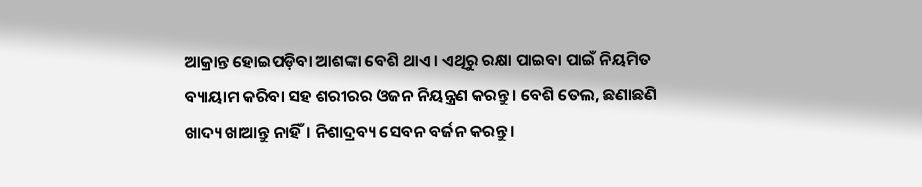ଆକ୍ରାନ୍ତ ହୋଇପଡ଼ିବା ଆଶଙ୍କା ବେଶି ଥାଏ। ଏଥିରୁ ରକ୍ଷା ପାଇବା ପାଇଁ ନିୟମିତ ବ୍ୟାୟାମ କରିବା ସହ ଶରୀରର ଓଜନ ନିୟନ୍ତ୍ରଣ କରନ୍ତୁ। ବେଶି ତେଲ, ଛଣାଛଣି ଖାଦ୍ୟ ଖାଆନ୍ତୁ ନାହିଁ। ନିଶାଦ୍ରବ୍ୟ ସେବନ ବର୍ଜନ କରନ୍ତୁ।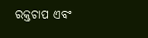ରକ୍ତଚାପ ଏବଂ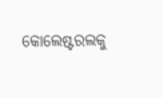କୋଲେଷ୍ଟରଲକୁ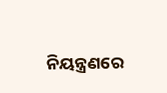ନିୟନ୍ତ୍ରଣରେ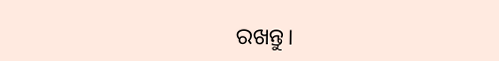ରଖନ୍ତୁ।